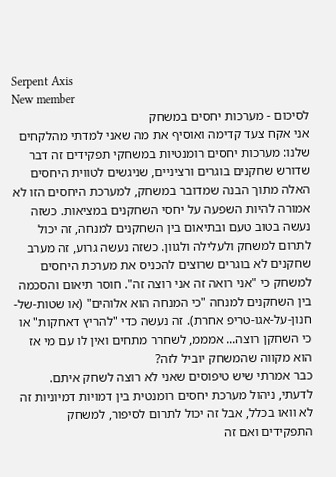Serpent Axis
New member
לסיכום - מערכות יחסים במשחק
אני אקח צעד קדימה ואוסיף את מה שאני למדתי מהלקחים שלנו: מערכות יחסים רומנטיות במשחקי תפקידים זה דבר שדורש שחקנים בוגרים ורציניים, שניגשים לטווית היחסים האלה מתוך הבנה שמדובר במשחק, למערכת היחסים הזו לא אמורה להיות השפעה על יחסי השחקנים במציאות. כשזה נעשה בטוב טעם ובתיאום בין השחקנים למנחה, זה יכול לתרום למשחק ולעלילה ולגוון. כשזה נעשה גרוע, זה מערב שחקנים לא בוגרים שרוצים להכניס את מערכת היחסים למשחק כי "אני רואה זה אני רוצה זה". חוסר תיאום והסכמה בין השחקנים למנחה "כי המנחה הוא אלוהים" (או שטות-של-חנון-על-אגו-טריפ אחרת). זה נעשה כדי "להריץ דאחקות" או כי השחקן רוצה... אמממ, לשחרר מתחים ואין לו עם מי אז הוא מקווה שהמשחק יוביל לזה?
כבר אמרתי שיש טיפוסים שאני לא רוצה לשחק איתם. לדעתי, ניהול מערכת יחסים רומנטית בין דמויות דמיוניות זה לא וואו בכלל, אבל זה יכול לתרום לסיפור, למשחק התפקידים ואם זה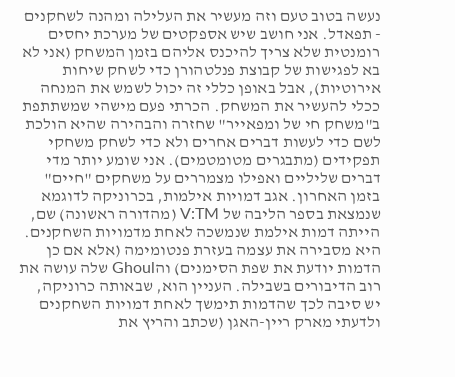נעשה בטוב טעם וזה מעשיר את העלילה ומהנה לשחקנים - תפאדל. אני חושב שיש אספקטים של מערכת יחסים רומנטית שלא צריך להיכנס אליהם בזמן המשחק (אני לא בא לפגישות של קבוצת פנלטהורן כדי לשחק שיחות אירוטיות), אבל באופן כללי זה יכול לשמש את המנחה ככלי להעשיר את המשחק. הכרתי פעם מישהי שמשתתפת ב"משחק חי של ומפאייר" שחזרה והבהירה שהיא הולכת לשם כדי לעשות דברים אחרים ולא כדי לשחק משחקי תפקידים (מתבגרים מטומטמים). אני שומע יותר מדי דברים שליליים ואפילו מצמררים על משחקים "חיים" בזמן האחרון. אגב דמויות אילמות, בכרוניקה לדוגמא שנמצאת בספר הליבה של V:TM (מהדורה ראשונה) שם, הייתה דמות אילמת שנמשכה לאחת מדמויות השחקנים. היא מסבירה את עצמה בעזרת פנטומימה (אלא אם כן הדמות יודעת את שפת הסימנים) והGhoul שלה עושה את רוב הדיבורים בשבילה. העניין הוא, שבאותה כרוניקה, יש סיבה לכך שהדמות תימשך לאחת דמויות השחקנים ולדעתי מארק ריין-האגן (שכתב והריץ את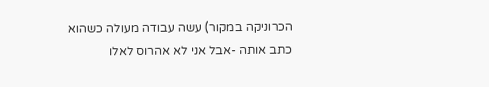הכרוניקה במקור) עשה עבודה מעולה כשהוא כתב אותה -אבל אני לא אהרוס לאלו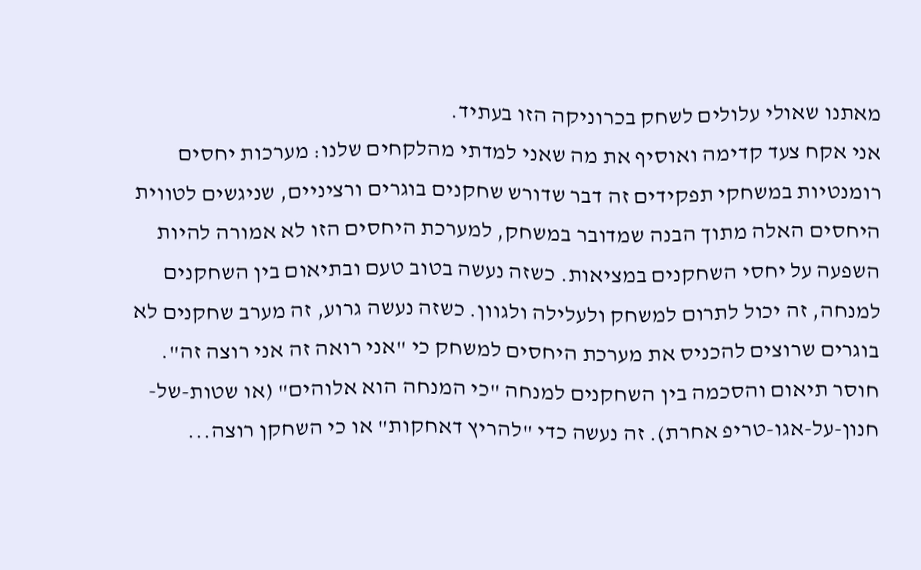מאתנו שאולי עלולים לשחק בכרוניקה הזו בעתיד.
אני אקח צעד קדימה ואוסיף את מה שאני למדתי מהלקחים שלנו: מערכות יחסים רומנטיות במשחקי תפקידים זה דבר שדורש שחקנים בוגרים ורציניים, שניגשים לטווית היחסים האלה מתוך הבנה שמדובר במשחק, למערכת היחסים הזו לא אמורה להיות השפעה על יחסי השחקנים במציאות. כשזה נעשה בטוב טעם ובתיאום בין השחקנים למנחה, זה יכול לתרום למשחק ולעלילה ולגוון. כשזה נעשה גרוע, זה מערב שחקנים לא בוגרים שרוצים להכניס את מערכת היחסים למשחק כי "אני רואה זה אני רוצה זה". חוסר תיאום והסכמה בין השחקנים למנחה "כי המנחה הוא אלוהים" (או שטות-של-חנון-על-אגו-טריפ אחרת). זה נעשה כדי "להריץ דאחקות" או כי השחקן רוצה...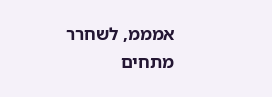אמממ, לשחרר מתחים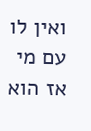ואין לו עם מי אז הוא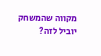מקווה שהמשחק יוביל לזה?